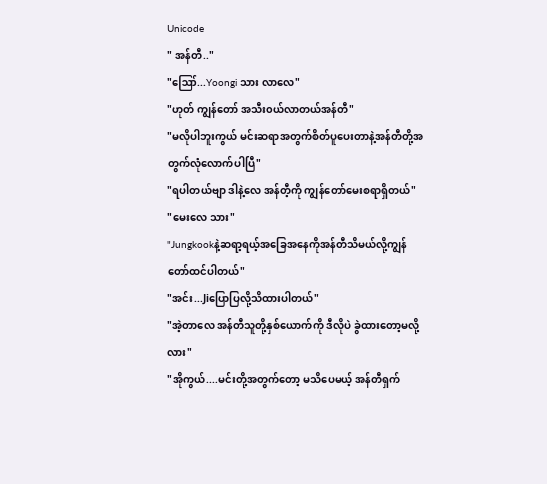Unicode
" အန်တီ.."
"ဪ...Yoongi သား လာလေ"
"ဟုတ် ကျွန်တော် အသီး၀ယ်လာတယ်အန်တီ"
"မလိုပါဘူးကွယ် မင်းဆရာအတွက်စိတ်ပူပေးတာနဲ့အန်တီတို့အတွက်လုံလောက်ပါပြီ"
"ရပါတယ်ဗျာ ဒါနဲ့လေ အန်တီ့ကို ကျွန်တော်မေးစရာရှိတယ်"
"မေးလေ သား"
"Jungkookနဲ့ဆရာ့ရယ့်အခြေအနေကိုအန်တီသိမယ်လို့ကျွန်တော်ထင်ပါတယ်"
"အင်း...Jiပြောပြလို့သိထားပါတယ်"
"အဲ့တာလေ အန်တီသူတို့နှစ်ယောက်ကို ဒီလိုပဲ ခွဲထားတော့မလို့လား"
"အိုကွယ်....မင်းတို့အတွက်တော့ မသိပေမယ့် အန်တီရှက်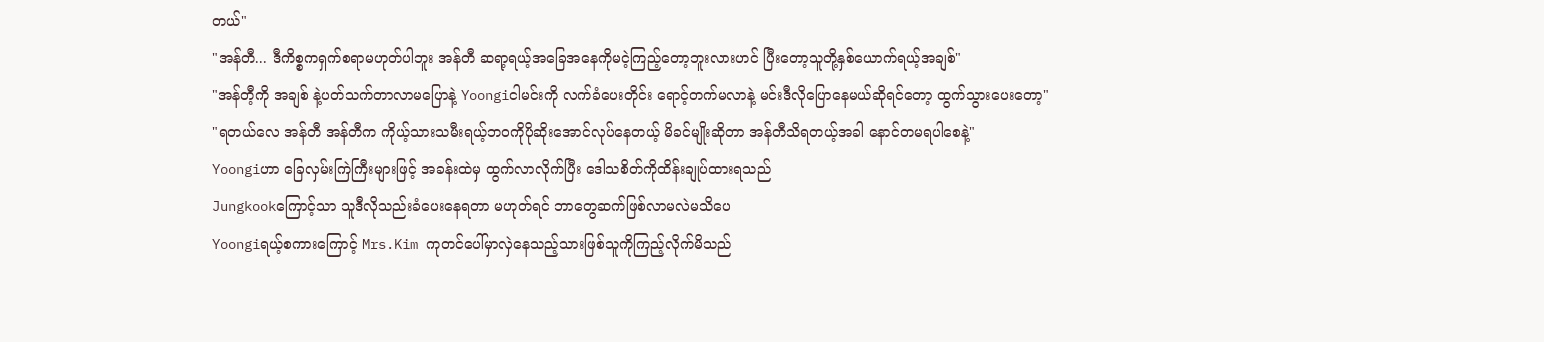တယ်"
"အန်တီ... ဒီကိစ္စကရှက်စရာမဟုတ်ပါဘူး အန်တီ ဆရာ့ရယ့်အခြေအနေကိုမငဲ့ကြည့်တော့ဘူးလားဟင် ပြီးတော့သူတို့နှစ်ယောက်ရယ့်အချစ်"
"အန်တီ့ကို အချစ် နဲ့ပတ်သက်တာလာမပြောနဲ့ Yoongiငါမင်းကို လက်ခံပေးတိုင်း ရောင့်တက်မလာနဲ့ မင်းဒီလိုပြောနေမယ်ဆိုရင်တော့ ထွက်သွားပေးတော့"
"ရတယ်လေ အန်တီ အန်တီက ကိုယ့်သားသမီးရယ့်ဘ၀ကိုပိုဆိုးအောင်လုပ်နေတယ့် မိခင်မျိုးဆိုတာ အန်တီသိရတယ့်အခါ နောင်တမရပါစေနဲ့"
Yoongiဟာ ခြေလှမ်းကြဲကြီးများဖြင့် အခန်းထဲမှ ထွက်လာလိုက်ပြီး ဒေါသစိတ်ကိုထိန်းချုပ်ထားရသည်
Jungkookကြောင့်သာ သူဒီလိုသည်းခံပေးနေရတာ မဟုတ်ရင် ဘာတွေဆက်ဖြစ်လာမလဲမသိပေ
Yoongiရယ့်စကားကြောင့် Mrs.Kim ကုတင်ပေါ်မှာလှဲနေသည့်သားဖြစ်သူကိုကြည့်လိုက်မိသည်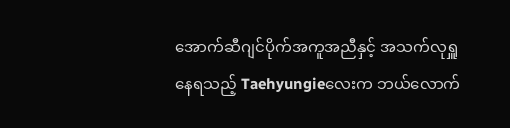အောက်ဆီဂျင်ပိုက်အကူအညီနှင့် အသက်လုရှူနေရသည့် Taehyungieလေးက ဘယ်လောက်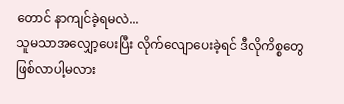တောင် နာကျင်ခဲ့ရမလဲ...
သူမသာအလျှော့ပေးပြီး လိုက်လျောပေးခဲ့ရင် ဒီလိုကိစ္စတွေဖြစ်လာပါ့မလား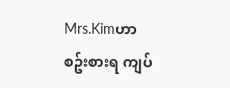Mrs.Kimဟာ စဥ်းစားရ ကျပ်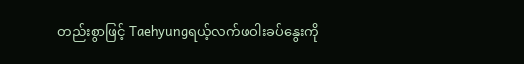တည်းစွာဖြင့် Taehyungရယ့်လက်ဖဝါးခပ်နွေးကို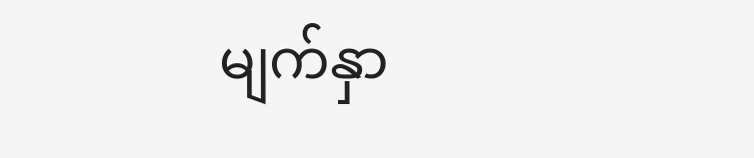မျက်နှာ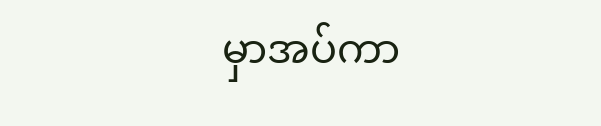မှာအပ်ကာ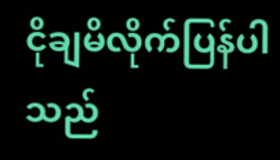ငိုချမိလိုက်ပြန်ပါသည်